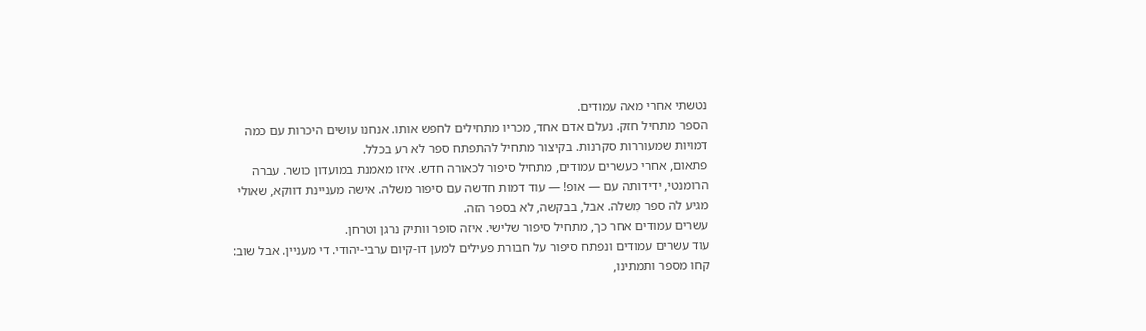נטשתי אחרי מאה עמודים.
הספר מתחיל חזק. נעלם אדם אחד, מכריו מתחילים לחפש אותו. אנחנו עושים היכרות עם כמה דמויות שמעוררות סקרנות. בקיצור מתחיל להתפתח ספר לא רע בכלל.
פתאום, אחרי כעשרים עמודים, מתחיל סיפור לכאורה חדש. איזו מאמנת במועדון כושר. עברה הרומנטי, ידידותה עם — אופ! — עוד דמות חדשה עם סיפור משלה. אישה מעניינת דווקא, שאולי מגיע לה ספר מִשלה. אבל, בבקשה, לא בספר הזה.
עשרים עמודים אחר כך, מתחיל סיפור שלישי. איזה סופר וותיק נרגן וטרחן.
עוד עשרים עמודים ונפתח סיפור על חבורת פעילים למען דו-קיום ערבי-יהודי. די מעניין. אבל שוב: קחו מספר ותמתינו,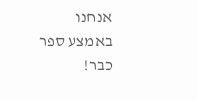אנחנו באמצע ספר כבר!